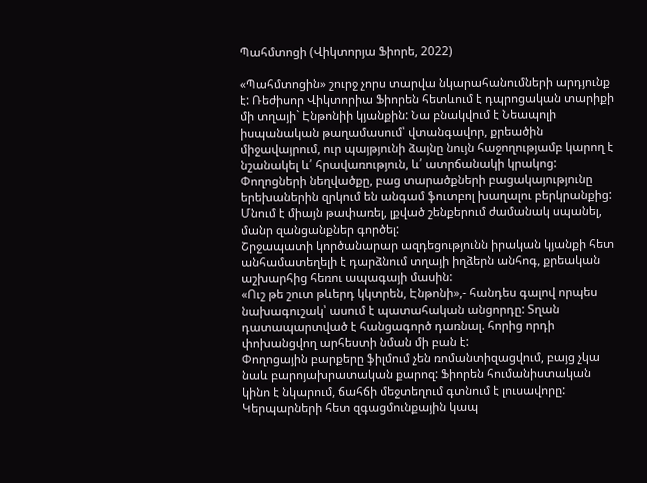Պահմտոցի (Վիկտորյա Ֆիորե, 2022)

«Պահմտոցին» շուրջ չորս տարվա նկարահանումների արդյունք է: Ռեժիսոր Վիկտորիա Ֆիորեն հետևում է դպրոցական տարիքի մի տղայի` Էնթոնիի կյանքին: Նա բնակվում է Նեապոլի իսպանական թաղամասում՝ վտանգավոր, քրեածին միջավայրում, ուր պայթյունի ձայնը նույն հաջողությամբ կարող է նշանակել և՛ հրավառություն, և՛ ատրճանակի կրակոց: Փողոցների նեղվածքը, բաց տարածքների բացակայությունը երեխաներին զրկում են անգամ ֆուտբոլ խաղալու բերկրանքից: Մնում է միայն թափառել, լքված շենքերում ժամանակ սպանել, մանր զանցանքներ գործել:
Շրջապատի կործանարար ազդեցությունն իրական կյանքի հետ անհամատեղելի է դարձնում տղայի իղձերն անհոգ, քրեական աշխարհից հեռու ապագայի մասին:
«Ուշ թե շուտ թևերդ կկտրեն, Էնթոնի»,- հանդես գալով որպես նախագուշակ՝ ասում է պատահական անցորդը: Տղան դատապարտված է հանցագործ դառնալ. հորից որդի փոխանցվող արհեստի նման մի բան է:
Փողոցային բարքերը ֆիլմում չեն ռոմանտիզացվում, բայց չկա նաև բարոյախրատական քարոզ: Ֆիորեն հումանիստական կինո է նկարում, ճահճի մեջտեղում գտնում է լուսավորը: Կերպարների հետ զգացմունքային կապ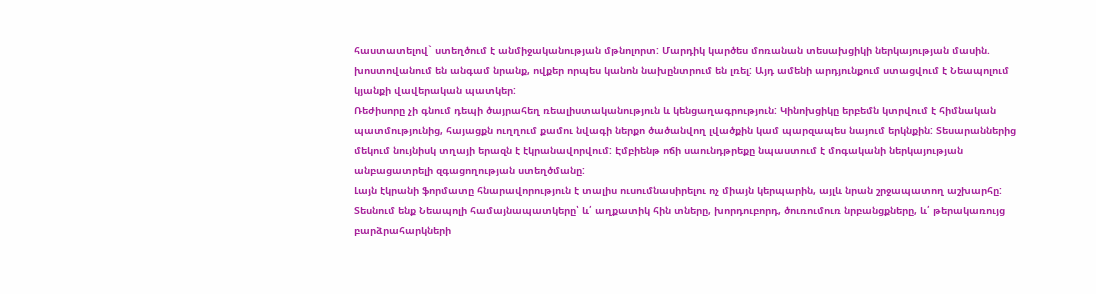հաստատելով` ստեղծում է անմիջականության մթնոլորտ: Մարդիկ կարծես մոռանան տեսախցիկի ներկայության մասին. խոստովանում են անգամ նրանք, ովքեր որպես կանոն նախընտրում են լռել: Այդ ամենի արդյունքում ստացվում է Նեապոլում կյանքի վավերական պատկեր:
Ռեժիսորը չի գնում դեպի ծայրահեղ ռեալիստականություն և կենցաղագրություն: Կինոխցիկը երբեմն կտրվում է հիմնական պատմությունից, հայացքն ուղղում քամու նվագի ներքո ծածանվող լվածքին կամ պարզապես նայում երկնքին: Տեսարաններից մեկում նույնիսկ տղայի երազն է էկրանավորվում: Էմբիենթ ոճի սաունդթրեքը նպաստում է մոգականի ներկայության անբացատրելի զգացողության ստեղծմանը:
Լայն էկրանի ֆորմատը հնարավորություն է տալիս ուսումնասիրելու ոչ միայն կերպարին, այլև նրան շրջապատող աշխարհը: Տեսնում ենք Նեապոլի համայնապատկերը՝ և՛ աղքատիկ հին տները, խորդուբորդ, ծուռումուռ նրբանցքները, և՛ թերակառույց բարձրահարկների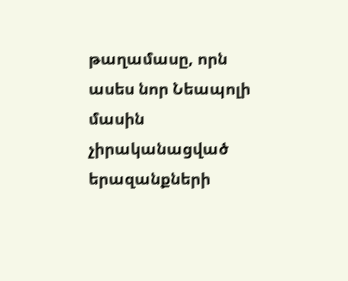թաղամասը, որն ասես նոր Նեապոլի մասին չիրականացված երազանքների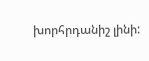խորհրդանիշ լինի: